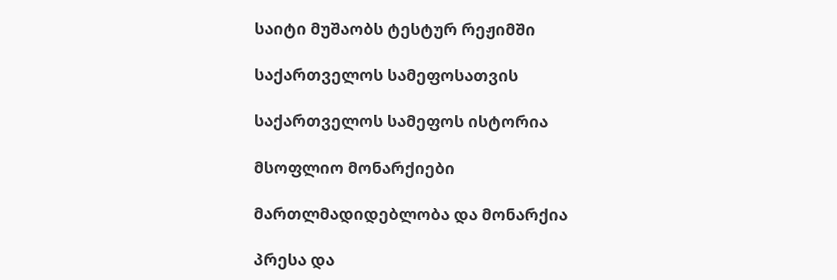საიტი მუშაობს ტესტურ რეჟიმში

საქართველოს სამეფოსათვის

საქართველოს სამეფოს ისტორია

მსოფლიო მონარქიები

მართლმადიდებლობა და მონარქია

პრესა და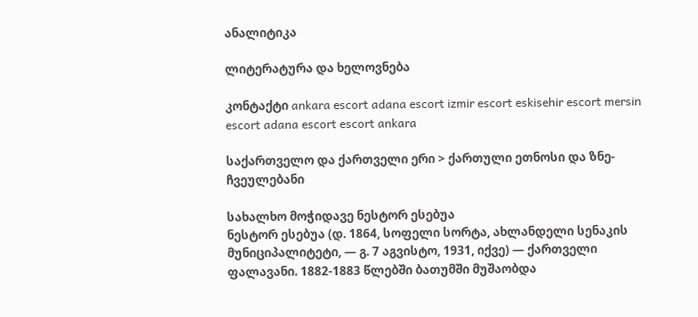ანალიტიკა

ლიტერატურა და ხელოვნება

კონტაქტი ankara escort adana escort izmir escort eskisehir escort mersin escort adana escort escort ankara

საქართველო და ქართველი ერი > ქართული ეთნოსი და ზნე-ჩვეულებანი

სახალხო მოჭიდავე ნესტორ ესებუა
ნესტორ ესებუა (დ. 1864, სოფელი სორტა, ახლანდელი სენაკის მუნიციპალიტეტი, — გ. 7 აგვისტო, 1931, იქვე) — ქართველი ფალავანი. 1882-1883 წლებში ბათუმში მუშაობდა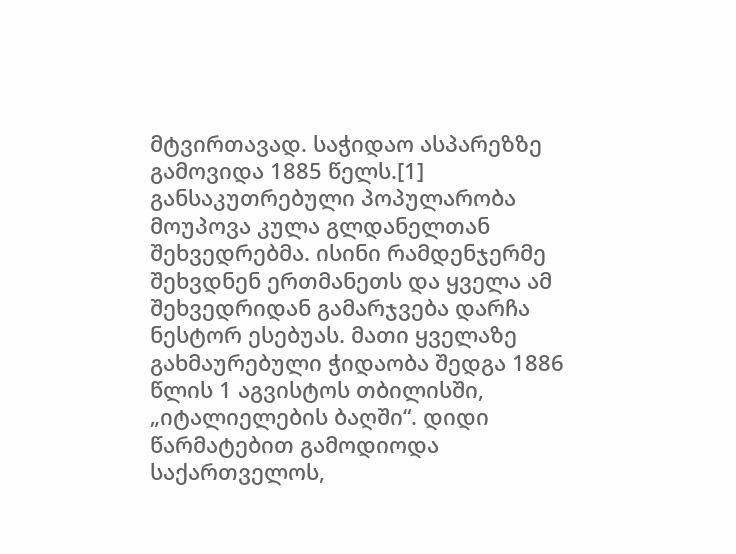მტვირთავად. საჭიდაო ასპარეზზე გამოვიდა 1885 წელს.[1]
განსაკუთრებული პოპულარობა მოუპოვა კულა გლდანელთან შეხვედრებმა. ისინი რამდენჯერმე შეხვდნენ ერთმანეთს და ყველა ამ შეხვედრიდან გამარჯვება დარჩა ნესტორ ესებუას. მათი ყველაზე გახმაურებული ჭიდაობა შედგა 1886 წლის 1 აგვისტოს თბილისში, „იტალიელების ბაღში“. დიდი წარმატებით გამოდიოდა საქართველოს,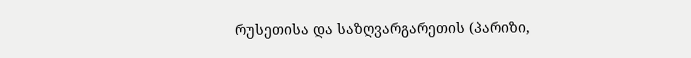რუსეთისა და საზღვარგარეთის (პარიზი,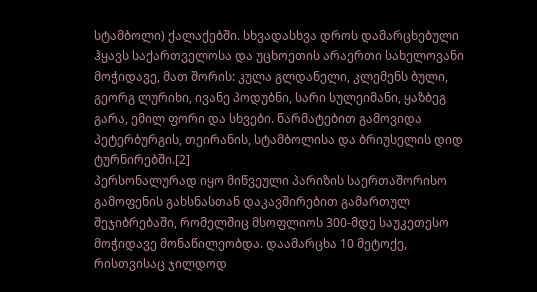სტამბოლი) ქალაქებში. სხვადასხვა დროს დამარცხებული ჰყავს საქართველოსა და უცხოეთის არაერთი სახელოვანი მოჭიდავე, მათ შორის: კულა გლდანელი, კლემენს ბული, გეორგ ლურიხი, ივანე პოდუბნი, სარი სულეიმანი, ყაზბეგ გარა, ემილ ფორი და სხვები. წარმატებით გამოვიდა პეტერბურგის, თეირანის, სტამბოლისა და ბრიუსელის დიდ ტურნირებში.[2]
პერსონალურად იყო მიწვეული პარიზის საერთაშორისო გამოფენის გახსნასთან დაკავშირებით გამართულ შეჯიბრებაში, რომელშიც მსოფლიოს 300-მდე საუკეთესო მოჭიდავე მონაწილეობდა. დაამარცხა 10 მეტოქე, რისთვისაც ჯილდოდ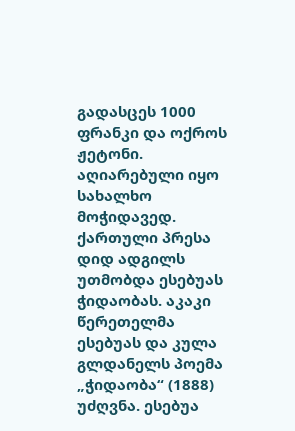გადასცეს 1000 ფრანკი და ოქროს ჟეტონი. აღიარებული იყო სახალხო მოჭიდავედ. ქართული პრესა დიდ ადგილს უთმობდა ესებუას ჭიდაობას. აკაკი წერეთელმა ესებუას და კულა გლდანელს პოემა „ჭიდაობა“ (1888) უძღვნა. ესებუა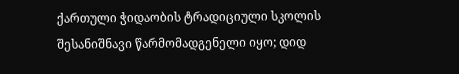ქართული ჭიდაობის ტრადიციული სკოლის შესანიშნავი წარმომადგენელი იყო; დიდ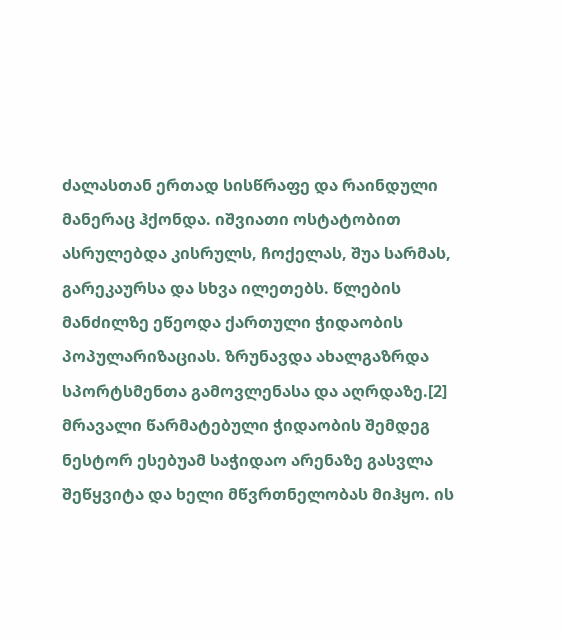ძალასთან ერთად სისწრაფე და რაინდული მანერაც ჰქონდა. იშვიათი ოსტატობით ასრულებდა კისრულს, ჩოქელას, შუა სარმას, გარეკაურსა და სხვა ილეთებს. წლების მანძილზე ეწეოდა ქართული ჭიდაობის პოპულარიზაციას. ზრუნავდა ახალგაზრდა სპორტსმენთა გამოვლენასა და აღრდაზე.[2]
მრავალი წარმატებული ჭიდაობის შემდეგ ნესტორ ესებუამ საჭიდაო არენაზე გასვლა შეწყვიტა და ხელი მწვრთნელობას მიჰყო. ის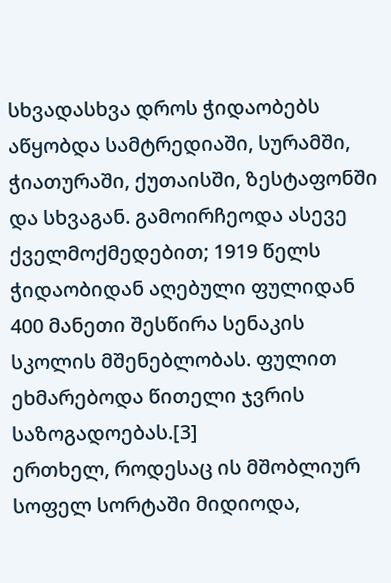სხვადასხვა დროს ჭიდაობებს აწყობდა სამტრედიაში, სურამში, ჭიათურაში, ქუთაისში, ზესტაფონში და სხვაგან. გამოირჩეოდა ასევე ქველმოქმედებით; 1919 წელს ჭიდაობიდან აღებული ფულიდან 400 მანეთი შესწირა სენაკის სკოლის მშენებლობას. ფულით ეხმარებოდა წითელი ჯვრის საზოგადოებას.[3]
ერთხელ, როდესაც ის მშობლიურ სოფელ სორტაში მიდიოდა,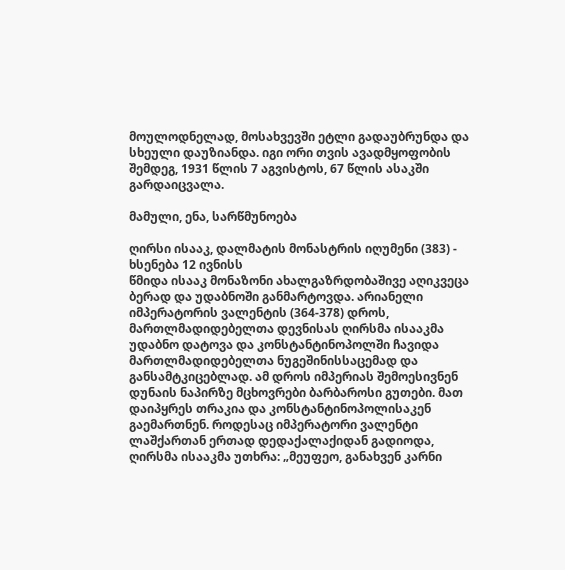მოულოდნელად, მოსახვევში ეტლი გადაუბრუნდა და სხეული დაუზიანდა. იგი ორი თვის ავადმყოფობის შემდეგ, 1931 წლის 7 აგვისტოს, 67 წლის ასაკში გარდაიცვალა.

მამული, ენა, სარწმუნოება

ღირსი ისააკ, დალმატის მონასტრის იღუმენი (383) - ხსენება 12 ივნისს
წმიდა ისააკ მონაზონი ახალგაზრდობაშივე აღიკვეცა ბერად და უდაბნოში განმარტოვდა. არიანელი იმპერატორის ვალენტის (364-378) დროს, მართლმადიდებელთა დევნისას ღირსმა ისააკმა უდაბნო დატოვა და კონსტანტინოპოლში ჩავიდა მართლმადიდებელთა ნუგეშინისსაცემად და განსამტკიცებლად. ამ დროს იმპერიას შემოესივნენ დუნაის ნაპირზე მცხოვრები ბარბაროსი გუთები. მათ დაიპყრეს თრაკია და კონსტანტინოპოლისაკენ გაემართნენ. როდესაც იმპერატორი ვალენტი ლაშქართან ერთად დედაქალაქიდან გადიოდა, ღირსმა ისააკმა უთხრა: „მეუფეო, განახვენ კარნი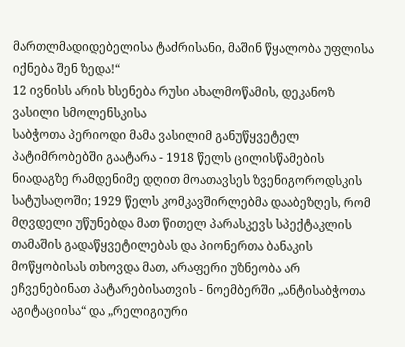მართლმადიდებელისა ტაძრისანი, მაშინ წყალობა უფლისა იქნება შენ ზედა!“
12 ივნისს არის ხსენება რუსი ახალმოწამის, დეკანოზ ვასილი სმოლენსკისა
საბჭოთა პერიოდი მამა ვასილიმ განუწყვეტელ პატიმრობებში გაატარა - 1918 წელს ცილისწამების ნიადაგზე რამდენიმე დღით მოათავსეს ზვენიგოროდსკის სატუსაღოში; 1929 წელს კომკავშირლებმა დააბეზღეს, რომ მღვდელი უწუნებდა მათ წითელ პარასკევს სპექტაკლის თამაშის გადაწყვეტილებას და პიონერთა ბანაკის მოწყობისას თხოვდა მათ, არაფერი უზნეობა არ ეჩვენებინათ პატარებისათვის - ნოემბერში „ანტისაბჭოთა აგიტაციისა“ და „რელიგიური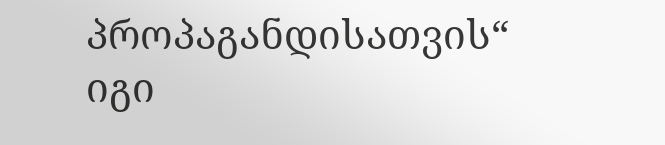პროპაგანდისათვის“ იგი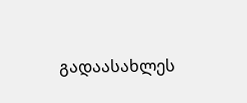გადაასახლეს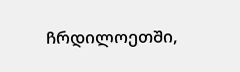ჩრდილოეთში,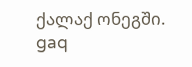ქალაქ ონეგში.
gaq